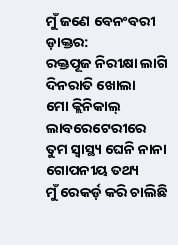ମୁଁ ଜଣେ ବେନଂବରୀ ଡ଼ାକ୍ତର:
ରକ୍ତପୂଜ ନିରୀକ୍ଷା ଲାଗି
ଦିନରାତି ଖୋଲା
ମୋ କ୍ଲିନିକାଲ୍ ଲାବରେଟେରୀରେ
ତୁମ ସ୍ବାସ୍ଥ୍ୟ ଘେନି ନାନା ଗୋପନୀୟ ତଥ୍ୟ
ମୁଁ ରେକର୍ଡ଼ କରି ଚାଲିଛି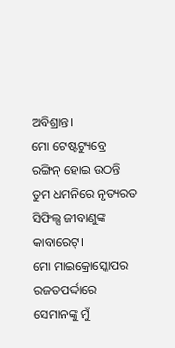ଅବିଶ୍ରାନ୍ତ।
ମୋ ଟେଷ୍ଟଟ୍ୟୁବ୍ରେ
ରଙ୍ଗିନ୍ ହୋଇ ଉଠନ୍ତି
ତୁମ ଧମନିରେ ନୃତ୍ୟରତ
ସିଫିଲ୍ସ ଜୀବାଣୁଙ୍କ କାବାରେଟ୍।
ମୋ ମାଇକ୍ରୋସ୍କୋପର ରଜତପର୍ଦ୍ଦାରେ
ସେମାନଙ୍କୁ ମୁଁ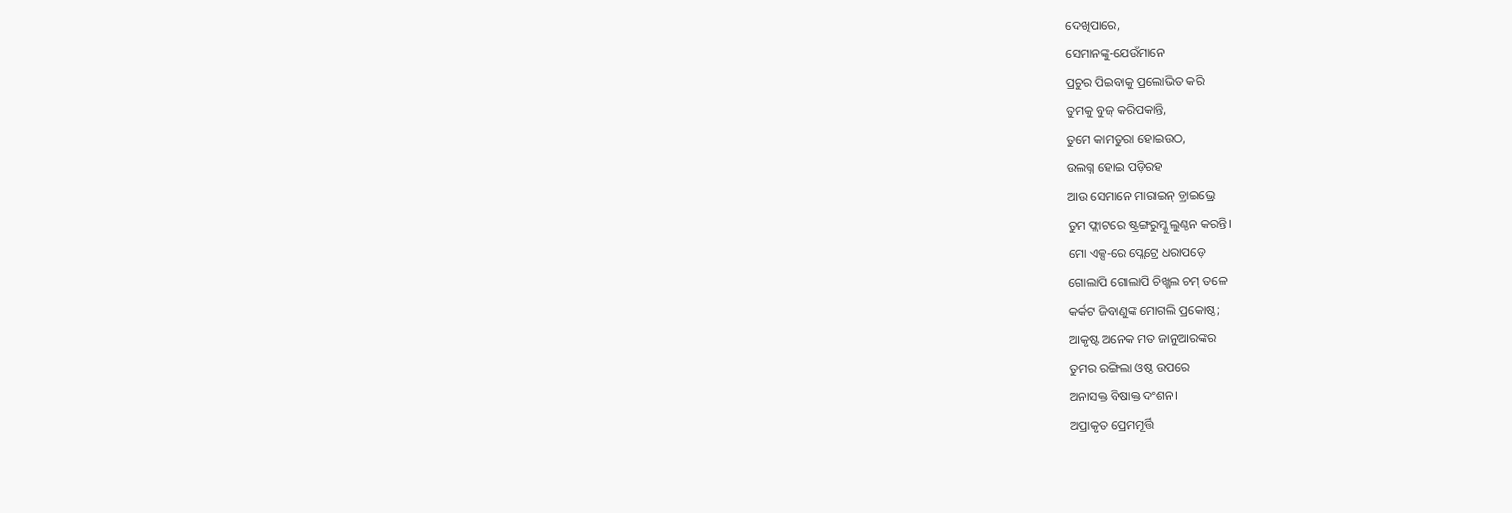ଦେଖିପାରେ,
ସେମାନଙ୍କୁ-ଯେଉଁମାନେ
ପ୍ରଚୁର ପିଇବାକୁ ପ୍ରଲୋଭିତ କରି
ତୁମକୁ ବୁଜ୍ କରିପକାନ୍ତି,
ତୁମେ କାମତୁରା ହୋଇଉଠ,
ଉଲଗ୍ନ ହୋଇ ପଡ଼ିରହ
ଆଉ ସେମାନେ ମାରାଇନ୍ ଡ଼୍ରାଇଭ୍ରେ
ତୁମ ଫ୍ଲାଟରେ ଷ୍ଟ୍ରଙ୍ଗରୁମ୍କୁ ଲୁଣ୍ଠନ କରନ୍ତି।
ମୋ ଏକ୍ସ-ରେ ପ୍ଲେଟ୍ରେ ଧରାପଡ଼େ
ଗୋଲାପି ଗୋଲାପି ଚିଖ୍ଖଲ ଚମ୍ ତଳେ
କର୍କଟ ଜିବାଣୁଙ୍କ ମୋଗଲି ପ୍ରକୋଷ୍ଠ;
ଆକୃଷ୍ଟ ଅନେକ ମତ ଜାନୁଆରଙ୍କର
ତୁମର ରଙ୍ଗିଲା ଓଷ୍ଠ ଉପରେ
ଅନାସକ୍ତ ବିଷାକ୍ତ ଦଂଶନ।
ଅପ୍ରାକୃତ ପ୍ରେମମୂର୍ତ୍ତି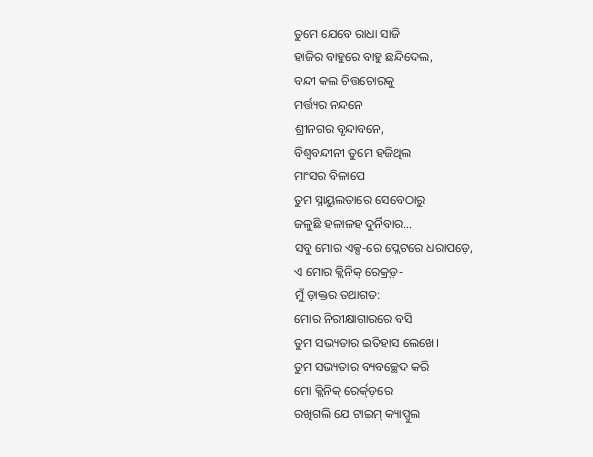ତୁମେ ଯେବେ ରାଧା ସାଜି
ହାଜିର ବାହୁରେ ବାହୁ ଛନ୍ଦିଦେଲ,
ବନ୍ଦୀ କଲ ଚିତ୍ତଚୋରକୁ
ମର୍ତ୍ତ୍ୟର ନନ୍ଦନେ
ଶ୍ରୀନଗର ବୃନ୍ଦାବନେ,
ବିଶ୍ବବନ୍ଦୀନୀ ତୁମେ ହଜିଥିଲ
ମାଂସର ବିଳାପେ
ତୁମ ସ୍ନାୟୁଲତାରେ ସେବେଠାରୁ
ଜଳୁଛି ହଳାଳହ ଦୁର୍ନିବାର…
ସବୁ ମୋର ଏକ୍ସ-ରେ ପ୍ଲେଟରେ ଧରାପଡ଼େ,
ଏ ମୋର କ୍ଲିନିକ୍ ରେକ୍ର୍ଡ଼-
ମୁଁ ଡ଼ାକ୍ତର ତଥାଗତ:
ମୋର ନିରୀକ୍ଷାଗାରରେ ବସି
ତୁମ ସଭ୍ୟତାର ଇତିହାସ ଲେଖେ।
ତୁମ ସଭ୍ୟତାର ବ୍ୟବଚ୍ଛେଦ କରି
ମୋ କ୍ଲିନିକ୍ ରେର୍କ୍ଡ଼ରେ
ରଖିଗଲି ଯେ ଟାଇମ୍ କ୍ୟାପ୍ସୁଲ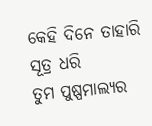କେହି ଦିନେ ତାହାରି ସୂତ୍ର ଧରି
ତୁମ ପୁଷ୍ପମାଲ୍ୟର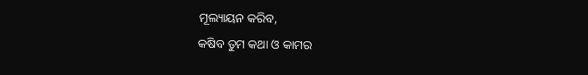ମୂଲ୍ୟାୟନ କରିବ,
କଷିବ ତୁମ କଥା ଓ କାମର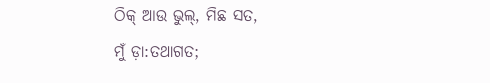ଠିକ୍ ଆଉ ଭୁଲ୍, ମିଛ ସତ,
ମୁଁ ଡ଼ା:ତଥାଗତ;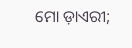ମୋ ଡ଼ାଏରୀ;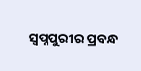ସ୍ବପ୍ନପୁରୀର ପ୍ରବନ୍ଧ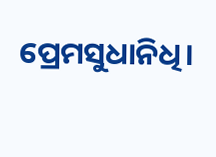ପ୍ରେମସୁଧାନିଧି।